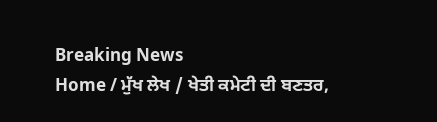Breaking News
Home / ਮੁੱਖ ਲੇਖ / ਖੇਤੀ ਕਮੇਟੀ ਦੀ ਬਣਤਰ,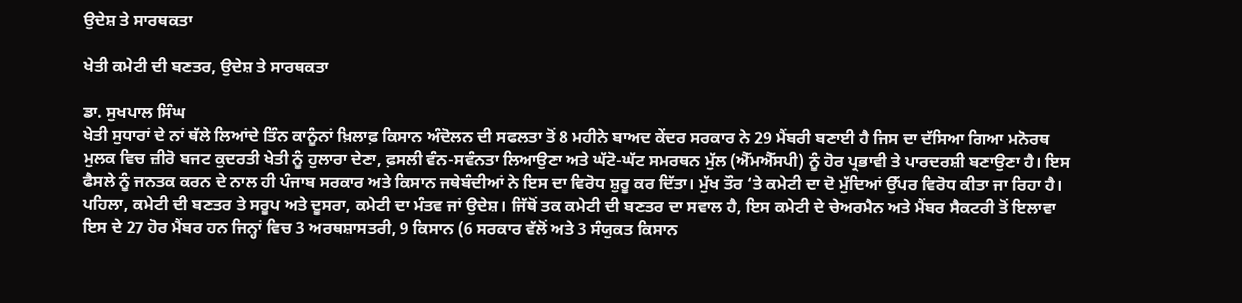ਉਦੇਸ਼ ਤੇ ਸਾਰਥਕਤਾ

ਖੇਤੀ ਕਮੇਟੀ ਦੀ ਬਣਤਰ, ਉਦੇਸ਼ ਤੇ ਸਾਰਥਕਤਾ

ਡਾ. ਸੁਖਪਾਲ ਸਿੰਘ
ਖੇਤੀ ਸੁਧਾਰਾਂ ਦੇ ਨਾਂ ਥੱਲੇ ਲਿਆਂਦੇ ਤਿੰਨ ਕਾਨੂੰਨਾਂ ਖ਼ਿਲਾਫ਼ ਕਿਸਾਨ ਅੰਦੋਲਨ ਦੀ ਸਫਲਤਾ ਤੋਂ 8 ਮਹੀਨੇ ਬਾਅਦ ਕੇਂਦਰ ਸਰਕਾਰ ਨੇ 29 ਮੈਂਬਰੀ ਬਣਾਈ ਹੈ ਜਿਸ ਦਾ ਦੱਸਿਆ ਗਿਆ ਮਨੋਰਥ ਮੁਲਕ ਵਿਚ ਜ਼ੀਰੋ ਬਜਟ ਕੁਦਰਤੀ ਖੇਤੀ ਨੂੰ ਹੁਲਾਰਾ ਦੇਣਾ, ਫ਼ਸਲੀ ਵੰਨ-ਸਵੰਨਤਾ ਲਿਆਉਣਾ ਅਤੇ ਘੱਟੋ-ਘੱਟ ਸਮਰਥਨ ਮੁੱਲ (ਐੱਮਐੱਸਪੀ) ਨੂੰ ਹੋਰ ਪ੍ਰਭਾਵੀ ਤੇ ਪਾਰਦਰਸ਼ੀ ਬਣਾਉਣਾ ਹੈ। ਇਸ ਫੈਸਲੇ ਨੂੰ ਜਨਤਕ ਕਰਨ ਦੇ ਨਾਲ ਹੀ ਪੰਜਾਬ ਸਰਕਾਰ ਅਤੇ ਕਿਸਾਨ ਜਥੇਬੰਦੀਆਂ ਨੇ ਇਸ ਦਾ ਵਿਰੋਧ ਸ਼ੁਰੂ ਕਰ ਦਿੱਤਾ। ਮੁੱਖ ਤੌਰ ‘ਤੇ ਕਮੇਟੀ ਦਾ ਦੋ ਮੁੱਦਿਆਂ ਉੱਪਰ ਵਿਰੋਧ ਕੀਤਾ ਜਾ ਰਿਹਾ ਹੈ। ਪਹਿਲਾ, ਕਮੇਟੀ ਦੀ ਬਣਤਰ ਤੇ ਸਰੂਪ ਅਤੇ ਦੂਸਰਾ, ਕਮੇਟੀ ਦਾ ਮੰਤਵ ਜਾਂ ਉਦੇਸ਼। ਜਿੱਥੋਂ ਤਕ ਕਮੇਟੀ ਦੀ ਬਣਤਰ ਦਾ ਸਵਾਲ ਹੈ, ਇਸ ਕਮੇਟੀ ਦੇ ਚੇਅਰਮੈਨ ਅਤੇ ਮੈਂਬਰ ਸੈਕਟਰੀ ਤੋਂ ਇਲਾਵਾ ਇਸ ਦੇ 27 ਹੋਰ ਮੈਂਬਰ ਹਨ ਜਿਨ੍ਹਾਂ ਵਿਚ 3 ਅਰਥਸ਼ਾਸਤਰੀ, 9 ਕਿਸਾਨ (6 ਸਰਕਾਰ ਵੱਲੋਂ ਅਤੇ 3 ਸੰਯੁਕਤ ਕਿਸਾਨ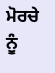ਮੋਰਚੇ ਨੂੰ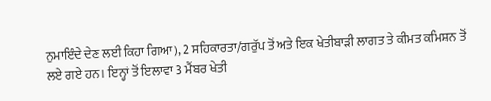ਨੁਮਾਇੰਦੇ ਦੇਣ ਲਈ ਕਿਹਾ ਗਿਆ), 2 ਸਹਿਕਾਰਤਾ/ਗਰੁੱਪ ਤੋਂ ਅਤੇ ਇਕ ਖੇਤੀਬਾੜੀ ਲਾਗਤ ਤੇ ਕੀਮਤ ਕਮਿਸ਼ਨ ਤੋਂ ਲਏ ਗਏ ਹਨ। ਇਨ੍ਹਾਂ ਤੋਂ ਇਲਾਵਾ 3 ਮੈਂਬਰ ਖੇਤੀ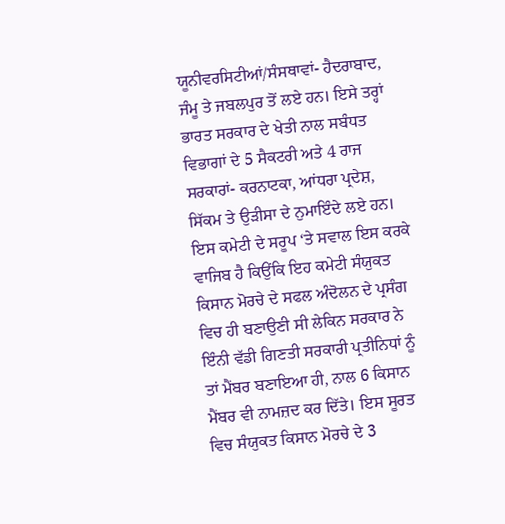ਯੂਨੀਵਰਸਿਟੀਆਂ/ਸੰਸਥਾਵਾਂ- ਹੈਦਰਾਬਾਦ, ਜੰਮੂ ਤੇ ਜਬਲਪੁਰ ਤੋਂ ਲਏ ਹਨ। ਇਸੇ ਤਰ੍ਹਾਂ ਭਾਰਤ ਸਰਕਾਰ ਦੇ ਖੇਤੀ ਨਾਲ ਸਬੰਧਤ ਵਿਭਾਗਾਂ ਦੇ 5 ਸੈਕਟਰੀ ਅਤੇ 4 ਰਾਜ ਸਰਕਾਰਾਂ- ਕਰਨਾਟਕਾ, ਆਂਧਰਾ ਪ੍ਰਦੇਸ਼, ਸਿੱਕਮ ਤੇ ਉੜੀਸਾ ਦੇ ਨੁਮਾਇੰਦੇ ਲਏ ਹਨ।
ਇਸ ਕਮੇਟੀ ਦੇ ਸਰੂਪ ‘ਤੇ ਸਵਾਲ ਇਸ ਕਰਕੇ ਵਾਜਿਬ ਹੈ ਕਿਉਂਕਿ ਇਹ ਕਮੇਟੀ ਸੰਯੁਕਤ ਕਿਸਾਨ ਮੋਰਚੇ ਦੇ ਸਫਲ ਅੰਦੋਲਨ ਦੇ ਪ੍ਰਸੰਗ ਵਿਚ ਹੀ ਬਣਾਉਣੀ ਸੀ ਲੇਕਿਨ ਸਰਕਾਰ ਨੇ ਇੰਨੀ ਵੱਡੀ ਗਿਣਤੀ ਸਰਕਾਰੀ ਪ੍ਰਤੀਨਿਧਾਂ ਨੂੰ ਤਾਂ ਮੈਂਬਰ ਬਣਾਇਆ ਹੀ, ਨਾਲ 6 ਕਿਸਾਨ ਮੈਂਬਰ ਵੀ ਨਾਮਜ਼ਦ ਕਰ ਦਿੱਤੇ। ਇਸ ਸੂਰਤ ਵਿਚ ਸੰਯੁਕਤ ਕਿਸਾਨ ਮੋਰਚੇ ਦੇ 3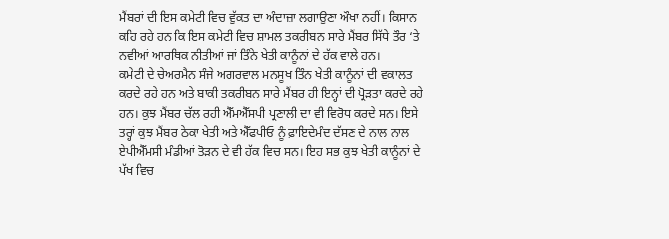ਮੈਂਬਰਾਂ ਦੀ ਇਸ ਕਮੇਟੀ ਵਿਚ ਵੁੱਕਤ ਦਾ ਅੰਦਾਜ਼ਾ ਲਗਾਉਣਾ ਔਖਾ ਨਹੀਂ। ਕਿਸਾਨ ਕਹਿ ਰਹੇ ਹਨ ਕਿ ਇਸ ਕਮੇਟੀ ਵਿਚ ਸ਼ਾਮਲ ਤਕਰੀਬਨ ਸਾਰੇ ਮੈਂਬਰ ਸਿੱਧੇ ਤੌਰ ‘ਤੇ ਨਵੀਆਂ ਆਰਥਿਕ ਨੀਤੀਆਂ ਜਾਂ ਤਿੰਨੇ ਖੇਤੀ ਕਾਨੂੰਨਾਂ ਦੇ ਹੱਕ ਵਾਲੇ ਹਨ।
ਕਮੇਟੀ ਦੇ ਚੇਅਰਮੈਨ ਸੰਜੇ ਅਗਰਵਾਲ ਮਨਸੂਖ ਤਿੰਨ ਖੇਤੀ ਕਾਨੂੰਨਾਂ ਦੀ ਵਕਾਲਤ ਕਰਦੇ ਰਹੇ ਹਨ ਅਤੇ ਬਾਕੀ ਤਕਰੀਬਨ ਸਾਰੇ ਮੈਂਬਰ ਹੀ ਇਨ੍ਹਾਂ ਦੀ ਪ੍ਰੋੜਤਾ ਕਰਦੇ ਰਹੇ ਹਨ। ਕੁਝ ਮੈਂਬਰ ਚੱਲ ਰਹੀ ਐੱਮਐੱਸਪੀ ਪ੍ਰਣਾਲੀ ਦਾ ਵੀ ਵਿਰੋਧ ਕਰਦੇ ਸਨ। ਇਸੇ ਤਰ੍ਹਾਂ ਕੁਝ ਮੈਂਬਰ ਠੇਕਾ ਖੇਤੀ ਅਤੇ ਐੱਫਪੀਓ ਨੂੰ ਫ਼ਾਇਦੇਮੰਦ ਦੱਸਣ ਦੇ ਨਾਲ ਨਾਲ ਏਪੀਐੱਮਸੀ ਮੰਡੀਆਂ ਤੋੜਨ ਦੇ ਵੀ ਹੱਕ ਵਿਚ ਸਨ। ਇਹ ਸਭ ਕੁਝ ਖੇਤੀ ਕਾਨੂੰਨਾਂ ਦੇ ਪੱਖ ਵਿਚ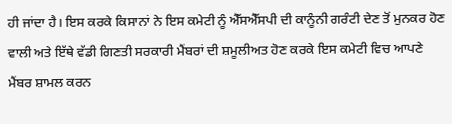ਹੀ ਜਾਂਦਾ ਹੈ। ਇਸ ਕਰਕੇ ਕਿਸਾਨਾਂ ਨੇ ਇਸ ਕਮੇਟੀ ਨੂੰ ਐੱਸਐੱਸਪੀ ਦੀ ਕਾਨੂੰਨੀ ਗਰੰਟੀ ਦੇਣ ਤੋਂ ਮੁਨਕਰ ਹੋਣ ਵਾਲੀ ਅਤੇ ਇੱਥੇ ਵੱਡੀ ਗਿਣਤੀ ਸਰਕਾਰੀ ਮੈਂਬਰਾਂ ਦੀ ਸ਼ਮੂਲੀਅਤ ਹੋਣ ਕਰਕੇ ਇਸ ਕਮੇਟੀ ਵਿਚ ਆਪਣੇ ਮੈਂਬਰ ਸ਼ਾਮਲ ਕਰਨ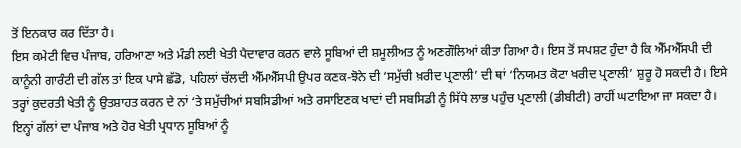ਤੋਂ ਇਨਕਾਰ ਕਰ ਦਿੱਤਾ ਹੈ।
ਇਸ ਕਮੇਟੀ ਵਿਚ ਪੰਜਾਬ, ਹਰਿਆਣਾ ਅਤੇ ਮੰਡੀ ਲਈ ਖੇਤੀ ਪੈਦਾਵਾਰ ਕਰਨ ਵਾਲੇ ਸੂਬਿਆਂ ਦੀ ਸ਼ਮੂਲੀਅਤ ਨੂੰ ਅਣਗੌਲਿਆਂ ਕੀਤਾ ਗਿਆ ਹੈ। ਇਸ ਤੋਂ ਸਪਸ਼ਟ ਹੁੰਦਾ ਹੈ ਕਿ ਐੱਮਐੱਸਪੀ ਦੀ ਕਾਨੂੰਨੀ ਗਾਰੰਟੀ ਦੀ ਗੱਲ ਤਾਂ ਇਕ ਪਾਸੇ ਛੱਡੋ, ਪਹਿਲਾਂ ਚੱਲਦੀ ਐੱਮਐੱਸਪੀ ਉਪਰ ਕਣਕ-ਝੋਨੇ ਦੀ ‘ਸਮੁੱਚੀ ਖ਼ਰੀਦ ਪ੍ਰਣਾਲੀ’ ਦੀ ਥਾਂ ‘ਨਿਯਮਤ ਕੋਟਾ ਖਰੀਦ ਪ੍ਰਣਾਲੀ’ ਸ਼ੁਰੂ ਹੋ ਸਕਦੀ ਹੈ। ਇਸੇ ਤਰ੍ਹਾਂ ਕੁਦਰਤੀ ਖੇਤੀ ਨੂੰ ਉਤਸ਼ਾਹਤ ਕਰਨ ਦੇ ਨਾਂ ‘ਤੇ ਸਮੁੱਚੀਆਂ ਸਬਸਿਡੀਆਂ ਅਤੇ ਰਸਾਇਣਕ ਖਾਦਾਂ ਦੀ ਸਬਸਿਡੀ ਨੂੰ ਸਿੱਧੇ ਲਾਭ ਪਹੁੰਚ ਪ੍ਰਣਾਲੀ (ਡੀਬੀਟੀ) ਰਾਹੀਂ ਘਟਾਇਆ ਜਾ ਸਕਦਾ ਹੈ। ਇਨ੍ਹਾਂ ਗੱਲਾਂ ਦਾ ਪੰਜਾਬ ਅਤੇ ਹੋਰ ਖੇਤੀ ਪ੍ਰਧਾਨ ਸੂਬਿਆਂ ਨੂੰ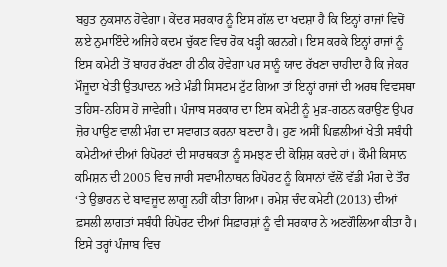ਬਹੁਤ ਨੁਕਸਾਨ ਹੋਵੇਗਾ। ਕੇਂਦਰ ਸਰਕਾਰ ਨੂੰ ਇਸ ਗੱਲ ਦਾ ਖਦਸ਼ਾ ਹੈ ਕਿ ਇਨ੍ਹਾਂ ਰਾਜਾਂ ਵਿਚੋਂ ਲਏ ਨੁਮਾਇੰਦੇ ਅਜਿਹੇ ਕਦਮ ਚੁੱਕਣ ਵਿਚ ਰੋਕ ਖੜ੍ਹੀ ਕਰਨਗੇ। ਇਸ ਕਰਕੇ ਇਨ੍ਹਾਂ ਰਾਜਾਂ ਨੂੰ ਇਸ ਕਮੇਟੀ ਤੋਂ ਬਾਹਰ ਰੱਖਣਾ ਹੀ ਠੀਕ ਹੋਵੇਗਾ ਪਰ ਸਾਨੂੰ ਯਾਦ ਰੱਖਣਾ ਚਾਹੀਦਾ ਹੈ ਕਿ ਜੇਕਰ ਮੌਜੂਦਾ ਖੇਤੀ ਉਤਪਾਦਨ ਅਤੇ ਮੰਡੀ ਸਿਸਟਮ ਟੁੱਟ ਗਿਆ ਤਾਂ ਇਨ੍ਹਾਂ ਰਾਜਾਂ ਦੀ ਅਰਥ ਵਿਵਸਥਾ ਤਹਿਸ-ਨਹਿਸ ਹੋ ਜਾਵੇਗੀ। ਪੰਜਾਬ ਸਰਕਾਰ ਦਾ ਇਸ ਕਮੇਟੀ ਨੂੰ ਮੁੜ-ਗਠਨ ਕਰਾਉਣ ਉਪਰ ਜ਼ੋਰ ਪਾਉਣ ਵਾਲੀ ਮੰਗ ਦਾ ਸਵਾਗਤ ਕਰਨਾ ਬਣਦਾ ਹੈ। ਹੁਣ ਅਸੀਂ ਪਿਛਲੀਆਂ ਖੇਤੀ ਸਬੰਧੀ ਕਮੇਟੀਆਂ ਦੀਆਂ ਰਿਪੋਰਟਾਂ ਦੀ ਸਾਰਥਕਤਾ ਨੂੰ ਸਮਝਣ ਦੀ ਕੋਸ਼ਿਸ਼ ਕਰਦੇ ਹਾਂ। ਕੌਮੀ ਕਿਸਾਨ ਕਮਿਸ਼ਨ ਦੀ 2005 ਵਿਚ ਜਾਰੀ ਸਵਾਮੀਨਾਥਨ ਰਿਪੋਰਟ ਨੂੰ ਕਿਸਾਨਾਂ ਵੱਲੋਂ ਵੱਡੀ ਮੰਗ ਦੇ ਤੌਰ ‘ਤੇ ਉਭਾਰਨ ਦੇ ਬਾਵਜੂਦ ਲਾਗੂ ਨਹੀਂ ਕੀਤਾ ਗਿਆ। ਰਮੇਸ਼ ਚੰਦ ਕਮੇਟੀ (2013) ਦੀਆਂ ਫ਼ਸਲੀ ਲਾਗਤਾਂ ਸਬੰਧੀ ਰਿਪੋਰਟ ਦੀਆਂ ਸਿਫ਼ਾਰਸ਼ਾਂ ਨੂੰ ਵੀ ਸਰਕਾਰ ਨੇ ਅਣਗੌਲਿਆ ਕੀਤਾ ਹੈ। ਇਸੇ ਤਰ੍ਹਾਂ ਪੰਜਾਬ ਵਿਚ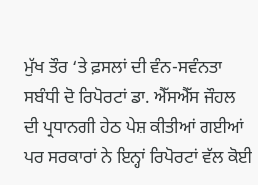ਮੁੱਖ ਤੌਰ ‘ਤੇ ਫ਼ਸਲਾਂ ਦੀ ਵੰਨ-ਸਵੰਨਤਾ ਸਬੰਧੀ ਦੋ ਰਿਪੋਰਟਾਂ ਡਾ. ਐੱਸਐੱਸ ਜੌਹਲ ਦੀ ਪ੍ਰਧਾਨਗੀ ਹੇਠ ਪੇਸ਼ ਕੀਤੀਆਂ ਗਈਆਂ ਪਰ ਸਰਕਾਰਾਂ ਨੇ ਇਨ੍ਹਾਂ ਰਿਪੋਰਟਾਂ ਵੱਲ ਕੋਈ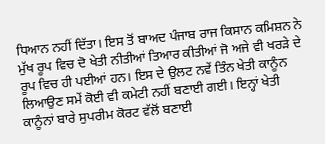ਧਿਆਨ ਨਹੀਂ ਦਿੱਤਾ। ਇਸ ਤੋਂ ਬਾਅਦ ਪੰਜਾਬ ਰਾਜ ਕਿਸਾਨ ਕਮਿਸ਼ਨ ਨੇ ਮੁੱਖ ਰੂਪ ਵਿਚ ਦੋ ਖੇਤੀ ਨੀਤੀਆਂ ਤਿਆਰ ਕੀਤੀਆਂ ਜੋ ਅਜੇ ਵੀ ਖਰੜੇ ਦੇ ਰੂਪ ਵਿਚ ਹੀ ਪਈਆਂ ਹਨ। ਇਸ ਦੇ ਉਲਟ ਨਵੇਂ ਤਿੰਨ ਖੇਤੀ ਕਾਨੂੰਨ ਲਿਆਉਣ ਸਮੇਂ ਕੋਈ ਵੀ ਕਮੇਟੀ ਨਹੀਂ ਬਣਾਈ ਗਈ। ਇਨ੍ਹਾਂ ਖੇਤੀ ਕਾਨੂੰਨਾਂ ਬਾਰੇ ਸੁਪਰੀਮ ਕੋਰਟ ਵੱਲੋਂ ਬਣਾਈ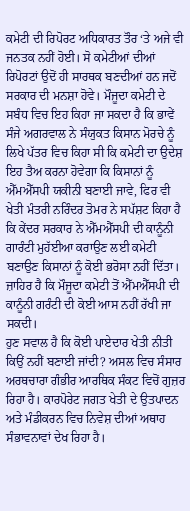ਕਮੇਟੀ ਦੀ ਰਿਪੋਰਟ ਅਧਿਕਾਰਤ ਤੌਰ ‘ਤੇ ਅਜੇ ਵੀ ਜਨਤਕ ਨਹੀਂ ਹੋਈ। ਸੋ ਕਮੇਟੀਆਂ ਦੀਆਂ ਰਿਪੋਰਟਾਂ ਉਦੋਂ ਹੀ ਸਾਰਥਕ ਬਣਦੀਆਂ ਹਨ ਜਦੋਂ ਸਰਕਾਰ ਦੀ ਮਨਸ਼ਾ ਹੋਵੇ। ਮੌਜੂਦਾ ਕਮੇਟੀ ਦੇ ਸਬੰਧ ਵਿਚ ਇਹ ਕਿਹਾ ਜਾ ਸਕਦਾ ਹੈ ਕਿ ਭਾਵੇਂ ਸੰਜੇ ਅਗਰਵਾਲ ਨੇ ਸੰਯੁਕਤ ਕਿਸਾਨ ਮੋਰਚੇ ਨੂੰ ਲਿਖੇ ਪੱਤਰ ਵਿਚ ਕਿਹਾ ਸੀ ਕਿ ਕਮੇਟੀ ਦਾ ਉਦੇਸ਼ ਇਹ ਤੈਅ ਕਰਨਾ ਹੋਵੇਗਾ ਕਿ ਕਿਸਾਨਾਂ ਨੂੰ ਐੱਮਐੱਸਪੀ ਯਕੀਨੀ ਬਣਾਈ ਜਾਵੇ, ਫਿਰ ਵੀ ਖੇਤੀ ਮੰਤਰੀ ਨਰਿੰਦਰ ਤੋਮਰ ਨੇ ਸਪੱਸ਼ਟ ਕਿਹਾ ਹੈ ਕਿ ਕੇਂਦਰ ਸਰਕਾਰ ਨੇ ਐੱਮਐੱਸਪੀ ਦੀ ਕਾਨੂੰਨੀ ਗਾਰੰਟੀ ਮੁਹੱਈਆ ਕਰਾਉਣ ਲਈ ਕਮੇਟੀ ਬਣਾਉਣ ਕਿਸਾਨਾਂ ਨੂੰ ਕੋਈ ਭਰੋਸਾ ਨਹੀਂ ਦਿੱਤਾ। ਜ਼ਾਹਿਰ ਹੈ ਕਿ ਮੌਜੂਦਾ ਕਮੇਟੀ ਤੋਂ ਐੱਮਐੱਸਪੀ ਦੀ ਕਾਨੂੰਨੀ ਗਰੰਟੀ ਦੀ ਕੋਈ ਆਸ ਨਹੀਂ ਰੱਖੀ ਜਾ ਸਕਦੀ।
ਹੁਣ ਸਵਾਲ ਹੈ ਕਿ ਕੋਈ ਪਾਏਦਾਰ ਖੇਤੀ ਨੀਤੀ ਕਿਉਂ ਨਹੀਂ ਬਣਾਈ ਜਾਂਦੀ? ਅਸਲ ਵਿਚ ਸੰਸਾਰ ਅਰਥਚਾਰਾ ਗੰਭੀਰ ਆਰਥਿਕ ਸੰਕਟ ਵਿਚੋਂ ਗੁਜ਼ਰ ਰਿਹਾ ਹੈ। ਕਾਰਪੋਰੇਟ ਜਗਤ ਖੇਤੀ ਦੇ ਉਤਪਾਦਨ ਅਤੇ ਮੰਡੀਕਰਨ ਵਿਚ ਨਿਵੇਸ਼ ਦੀਆਂ ਅਥਾਹ ਸੰਭਾਵਨਾਵਾਂ ਦੇਖ ਰਿਹਾ ਹੈ।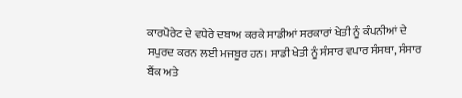ਕਾਰਪੋਰੇਟ ਦੇ ਵਧੇਰੇ ਦਬਾਅ ਕਰਕੇ ਸਾਡੀਆਂ ਸਰਕਾਰਾਂ ਖੇਤੀ ਨੂੰ ਕੰਪਨੀਆਂ ਦੇ ਸਪੁਰਦ ਕਰਨ ਲਈ ਮਜਬੂਰ ਹਨ। ਸਾਡੀ ਖੇਤੀ ਨੂੰ ਸੰਸਾਰ ਵਪਾਰ ਸੰਸਥਾ, ਸੰਸਾਰ ਬੈਂਕ ਅਤੇ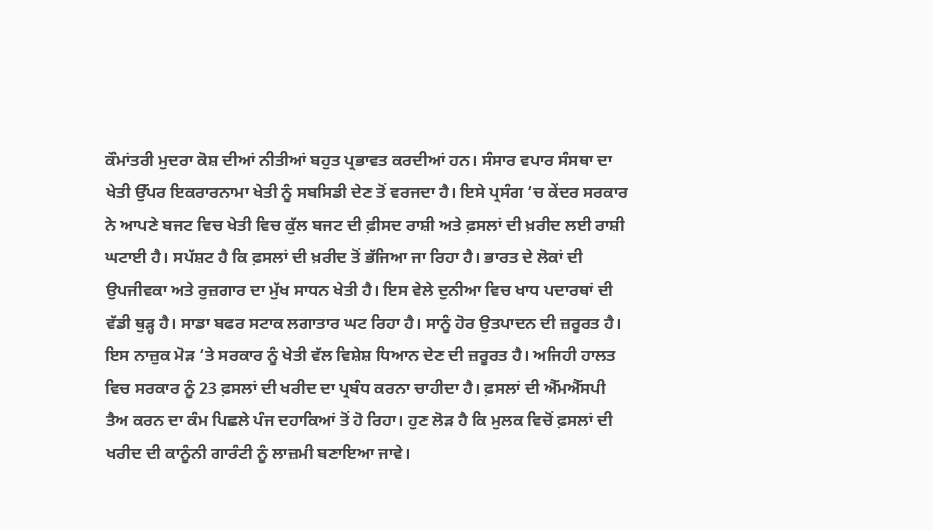ਕੌਮਾਂਤਰੀ ਮੁਦਰਾ ਕੋਸ਼ ਦੀਆਂ ਨੀਤੀਆਂ ਬਹੁਤ ਪ੍ਰਭਾਵਤ ਕਰਦੀਆਂ ਹਨ। ਸੰਸਾਰ ਵਪਾਰ ਸੰਸਥਾ ਦਾ ਖੇਤੀ ਉੱਪਰ ਇਕਰਾਰਨਾਮਾ ਖੇਤੀ ਨੂੰ ਸਬਸਿਡੀ ਦੇਣ ਤੋਂ ਵਰਜਦਾ ਹੈ। ਇਸੇ ਪ੍ਰਸੰਗ ‘ਚ ਕੇਂਦਰ ਸਰਕਾਰ ਨੇ ਆਪਣੇ ਬਜਟ ਵਿਚ ਖੇਤੀ ਵਿਚ ਕੁੱਲ ਬਜਟ ਦੀ ਫ਼ੀਸਦ ਰਾਸ਼ੀ ਅਤੇ ਫ਼ਸਲਾਂ ਦੀ ਖ਼ਰੀਦ ਲਈ ਰਾਸ਼ੀ ਘਟਾਈ ਹੈ। ਸਪੱਸ਼ਟ ਹੈ ਕਿ ਫ਼ਸਲਾਂ ਦੀ ਖ਼ਰੀਦ ਤੋਂ ਭੱਜਿਆ ਜਾ ਰਿਹਾ ਹੈ। ਭਾਰਤ ਦੇ ਲੋਕਾਂ ਦੀ ਉਪਜੀਵਕਾ ਅਤੇ ਰੁਜ਼ਗਾਰ ਦਾ ਮੁੱਖ ਸਾਧਨ ਖੇਤੀ ਹੈ। ਇਸ ਵੇਲੇ ਦੁਨੀਆ ਵਿਚ ਖਾਧ ਪਦਾਰਥਾਂ ਦੀ ਵੱਡੀ ਥੁੜ੍ਹ ਹੈ। ਸਾਡਾ ਬਫਰ ਸਟਾਕ ਲਗਾਤਾਰ ਘਟ ਰਿਹਾ ਹੈ। ਸਾਨੂੰ ਹੋਰ ਉਤਪਾਦਨ ਦੀ ਜ਼ਰੂਰਤ ਹੈ।
ਇਸ ਨਾਜ਼ੁਕ ਮੋੜ ‘ਤੇ ਸਰਕਾਰ ਨੂੰ ਖੇਤੀ ਵੱਲ ਵਿਸ਼ੇਸ਼ ਧਿਆਨ ਦੇਣ ਦੀ ਜ਼ਰੂਰਤ ਹੈ। ਅਜਿਹੀ ਹਾਲਤ ਵਿਚ ਸਰਕਾਰ ਨੂੰ 23 ਫ਼ਸਲਾਂ ਦੀ ਖਰੀਦ ਦਾ ਪ੍ਰਬੰਧ ਕਰਨਾ ਚਾਹੀਦਾ ਹੈ। ਫ਼ਸਲਾਂ ਦੀ ਐੱਮਐੱਸਪੀ ਤੈਅ ਕਰਨ ਦਾ ਕੰਮ ਪਿਛਲੇ ਪੰਜ ਦਹਾਕਿਆਂ ਤੋਂ ਹੋ ਰਿਹਾ। ਹੁਣ ਲੋੜ ਹੈ ਕਿ ਮੁਲਕ ਵਿਚੋਂ ਫ਼ਸਲਾਂ ਦੀ ਖਰੀਦ ਦੀ ਕਾਨੂੰਨੀ ਗਾਰੰਟੀ ਨੂੰ ਲਾਜ਼ਮੀ ਬਣਾਇਆ ਜਾਵੇ।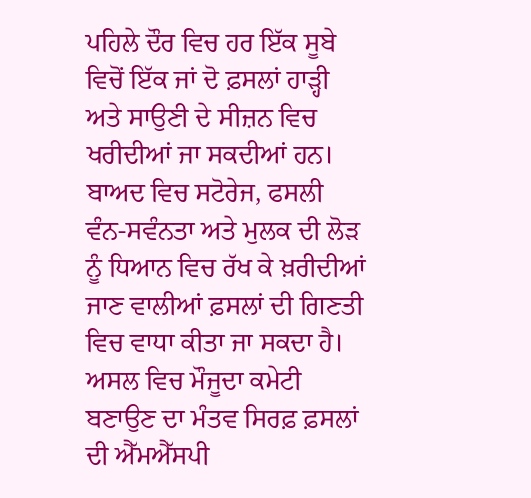ਪਹਿਲੇ ਦੌਰ ਵਿਚ ਹਰ ਇੱਕ ਸੂਬੇ ਵਿਚੋਂ ਇੱਕ ਜਾਂ ਦੋ ਫ਼ਸਲਾਂ ਹਾੜ੍ਹੀ ਅਤੇ ਸਾਉਣੀ ਦੇ ਸੀਜ਼ਨ ਵਿਚ ਖਰੀਦੀਆਂ ਜਾ ਸਕਦੀਆਂ ਹਨ। ਬਾਅਦ ਵਿਚ ਸਟੋਰੇਜ, ਫਸਲੀ ਵੰਨ-ਸਵੰਨਤਾ ਅਤੇ ਮੁਲਕ ਦੀ ਲੋੜ ਨੂੰ ਧਿਆਨ ਵਿਚ ਰੱਖ ਕੇ ਖ਼ਰੀਦੀਆਂ ਜਾਣ ਵਾਲੀਆਂ ਫ਼ਸਲਾਂ ਦੀ ਗਿਣਤੀ ਵਿਚ ਵਾਧਾ ਕੀਤਾ ਜਾ ਸਕਦਾ ਹੈ। ਅਸਲ ਵਿਚ ਮੌਜੂਦਾ ਕਮੇਟੀ ਬਣਾਉਣ ਦਾ ਮੰਤਵ ਸਿਰਫ਼ ਫ਼ਸਲਾਂ ਦੀ ਐੱਮਐੱਸਪੀ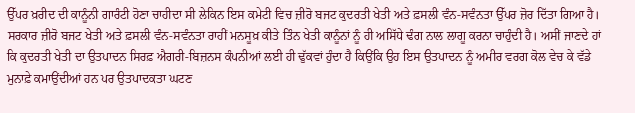ਉੱਪਰ ਖ਼ਰੀਦ ਦੀ ਕਾਨੂੰਨੀ ਗਾਰੰਟੀ ਹੋਣਾ ਚਾਹੀਦਾ ਸੀ ਲੇਕਿਨ ਇਸ ਕਮੇਟੀ ਵਿਚ ਜ਼ੀਰੋ ਬਜਟ ਕੁਦਰਤੀ ਖੇਤੀ ਅਤੇ ਫ਼ਸਲੀ ਵੰਨ-ਸਵੰਨਤਾ ਉੱਪਰ ਜ਼ੋਰ ਦਿੱਤਾ ਗਿਆ ਹੈ। ਸਰਕਾਰ ਜ਼ੀਰੋ ਬਜਟ ਖੇਤੀ ਅਤੇ ਫ਼ਸਲੀ ਵੰਨ-ਸਵੰਨਤਾ ਰਾਹੀਂ ਮਨਸੂਖ਼ ਕੀਤੇ ਤਿੰਨ ਖੇਤੀ ਕਾਨੂੰਨਾਂ ਨੂੰ ਹੀ ਅਸਿੱਧੇ ਢੰਗ ਨਾਲ ਲਾਗੂ ਕਰਨਾ ਚਾਹੁੰਦੀ ਹੈ। ਅਸੀਂ ਜਾਣਦੇ ਹਾਂ ਕਿ ਕੁਦਰਤੀ ਖੇਤੀ ਦਾ ਉਤਪਾਦਨ ਸਿਰਫ਼ ਐਗਰੀ-ਬਿਜ਼ਨਸ ਕੰਪਨੀਆਂ ਲਈ ਹੀ ਢੁੱਕਵਾਂ ਹੁੰਦਾ ਹੈ ਕਿਉਂਕਿ ਉਹ ਇਸ ਉਤਪਾਦਨ ਨੂੰ ਅਮੀਰ ਵਰਗ ਕੋਲ ਵੇਚ ਕੇ ਵੱਡੇ ਮੁਨਾਫ਼ੇ ਕਮਾਉਂਦੀਆਂ ਹਨ ਪਰ ਉਤਪਾਦਕਤਾ ਘਟਣ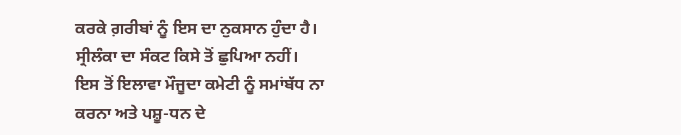ਕਰਕੇ ਗ਼ਰੀਬਾਂ ਨੂੰ ਇਸ ਦਾ ਨੁਕਸਾਨ ਹੁੰਦਾ ਹੈ। ਸ੍ਰੀਲੰਕਾ ਦਾ ਸੰਕਟ ਕਿਸੇ ਤੋਂ ਛੁਪਿਆ ਨਹੀਂ।
ਇਸ ਤੋਂ ਇਲਾਵਾ ਮੌਜੂਦਾ ਕਮੇਟੀ ਨੂੰ ਸਮਾਂਬੱਧ ਨਾ ਕਰਨਾ ਅਤੇ ਪਸ਼ੂ-ਧਨ ਦੇ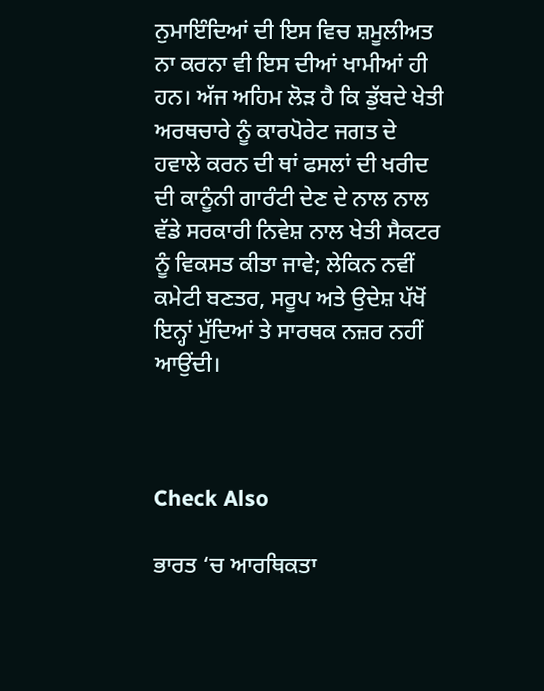ਨੁਮਾਇੰਦਿਆਂ ਦੀ ਇਸ ਵਿਚ ਸ਼ਮੂਲੀਅਤ ਨਾ ਕਰਨਾ ਵੀ ਇਸ ਦੀਆਂ ਖਾਮੀਆਂ ਹੀ ਹਨ। ਅੱਜ ਅਹਿਮ ਲੋੜ ਹੈ ਕਿ ਡੁੱਬਦੇ ਖੇਤੀ ਅਰਥਚਾਰੇ ਨੂੰ ਕਾਰਪੋਰੇਟ ਜਗਤ ਦੇ ਹਵਾਲੇ ਕਰਨ ਦੀ ਥਾਂ ਫਸਲਾਂ ਦੀ ਖਰੀਦ ਦੀ ਕਾਨੂੰਨੀ ਗਾਰੰਟੀ ਦੇਣ ਦੇ ਨਾਲ ਨਾਲ ਵੱਡੇ ਸਰਕਾਰੀ ਨਿਵੇਸ਼ ਨਾਲ ਖੇਤੀ ਸੈਕਟਰ ਨੂੰ ਵਿਕਸਤ ਕੀਤਾ ਜਾਵੇ; ਲੇਕਿਨ ਨਵੀਂ ਕਮੇਟੀ ਬਣਤਰ, ਸਰੂਪ ਅਤੇ ਉਦੇਸ਼ ਪੱਖੋਂ ਇਨ੍ਹਾਂ ਮੁੱਦਿਆਂ ਤੇ ਸਾਰਥਕ ਨਜ਼ਰ ਨਹੀਂ ਆਉਂਦੀ।



Check Also

ਭਾਰਤ ‘ਚ ਆਰਥਿਕਤਾ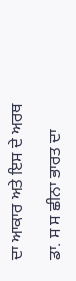ਦਾ ਆਕਾਰ ਅਤੇ ਇਸ ਦੇ ਅਰਥ

ਡਾ. ਸ ਸ ਛੀਨਾ ਭਾਰਤ ਦਾ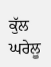ਕੁੱਲ ਘਰੇਲੂ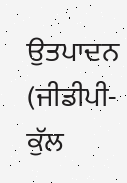ਉਤਪਾਦਨ (ਜੀਡੀਪੀ- ਕੁੱਲ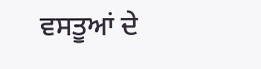ਵਸਤੂਆਂ ਦੇ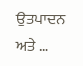ਉਤਪਾਦਨ ਅਤੇ …